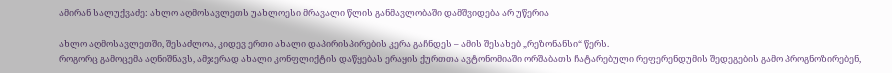ამირან სალუქვაძე: ახლო აღმოსავლეთს უახლოესი მრავალი წლის განმავლობაში დამშვიდება არ უწერია

ახლო აღმოსავლეთში, შესაძლოა, კიდევ ერთი ახალი დაპირისპირების კერა გაჩნდეს – ამის შესახებ „რეზონანსი“ წერს.
როგორც გამოცემა აღნიშნავს, ამჯერად ახალი კონფლიქტის დაწყებას ერაყის ქურთთა ავტონომიაში ორშაბათს ჩატარებული რეფერენდუმის შედეგების გამო პროგნოზირებენ,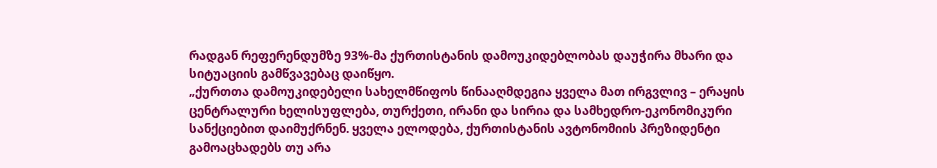რადგან რეფერენდუმზე 93%-მა ქურთისტანის დამოუკიდებლობას დაუჭირა მხარი და სიტუაციის გამწვავებაც დაიწყო.
„ქურთთა დამოუკიდებელი სახელმწიფოს წინააღმდეგია ყველა მათ ირგვლივ – ერაყის ცენტრალური ხელისუფლება, თურქეთი, ირანი და სირია და სამხედრო-ეკონომიკური სანქციებით დაიმუქრნენ. ყველა ელოდება, ქურთისტანის ავტონომიის პრეზიდენტი გამოაცხადებს თუ არა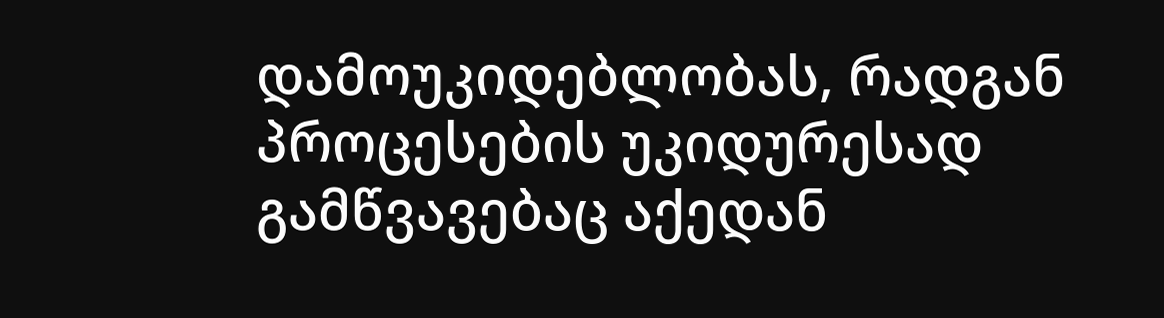დამოუკიდებლობას, რადგან პროცესების უკიდურესად გამწვავებაც აქედან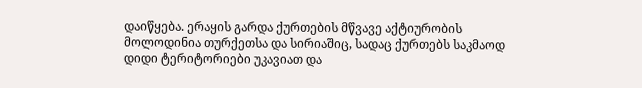დაიწყება. ერაყის გარდა ქურთების მწვავე აქტიურობის მოლოდინია თურქეთსა და სირიაშიც, სადაც ქურთებს საკმაოდ დიდი ტერიტორიები უკავიათ და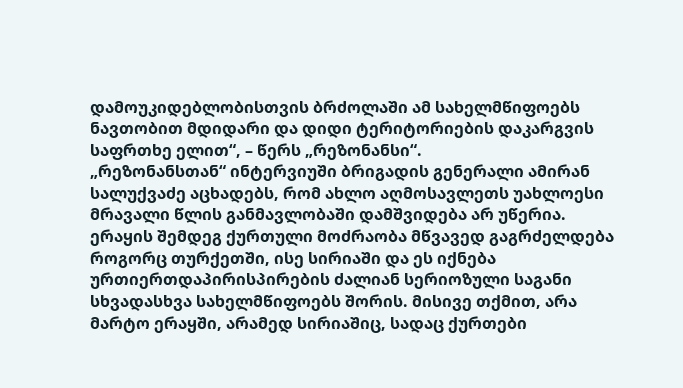დამოუკიდებლობისთვის ბრძოლაში ამ სახელმწიფოებს ნავთობით მდიდარი და დიდი ტერიტორიების დაკარგვის საფრთხე ელით“, – წერს „რეზონანსი“.
„რეზონანსთან“ ინტერვიუში ბრიგადის გენერალი ამირან სალუქვაძე აცხადებს, რომ ახლო აღმოსავლეთს უახლოესი მრავალი წლის განმავლობაში დამშვიდება არ უწერია. ერაყის შემდეგ ქურთული მოძრაობა მწვავედ გაგრძელდება როგორც თურქეთში, ისე სირიაში და ეს იქნება ურთიერთდაპირისპირების ძალიან სერიოზული საგანი სხვადასხვა სახელმწიფოებს შორის. მისივე თქმით, არა მარტო ერაყში, არამედ სირიაშიც, სადაც ქურთები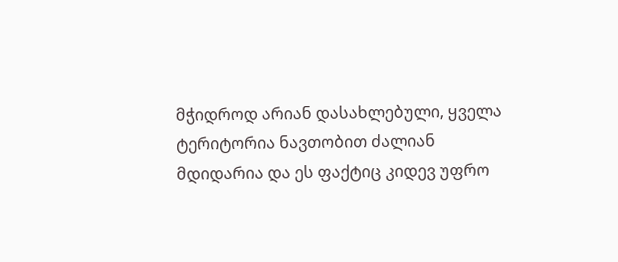მჭიდროდ არიან დასახლებული, ყველა ტერიტორია ნავთობით ძალიან მდიდარია და ეს ფაქტიც კიდევ უფრო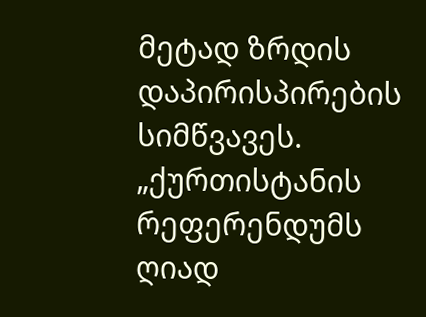მეტად ზრდის დაპირისპირების სიმწვავეს. „ქურთისტანის რეფერენდუმს ღიად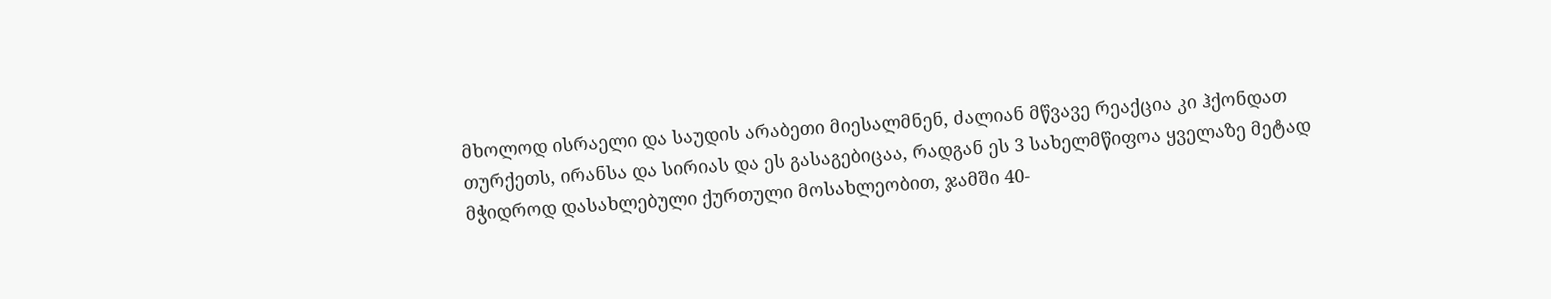მხოლოდ ისრაელი და საუდის არაბეთი მიესალმნენ, ძალიან მწვავე რეაქცია კი ჰქონდათ თურქეთს, ირანსა და სირიას და ეს გასაგებიცაა, რადგან ეს 3 სახელმწიფოა ყველაზე მეტად მჭიდროდ დასახლებული ქურთული მოსახლეობით, ჯამში 40-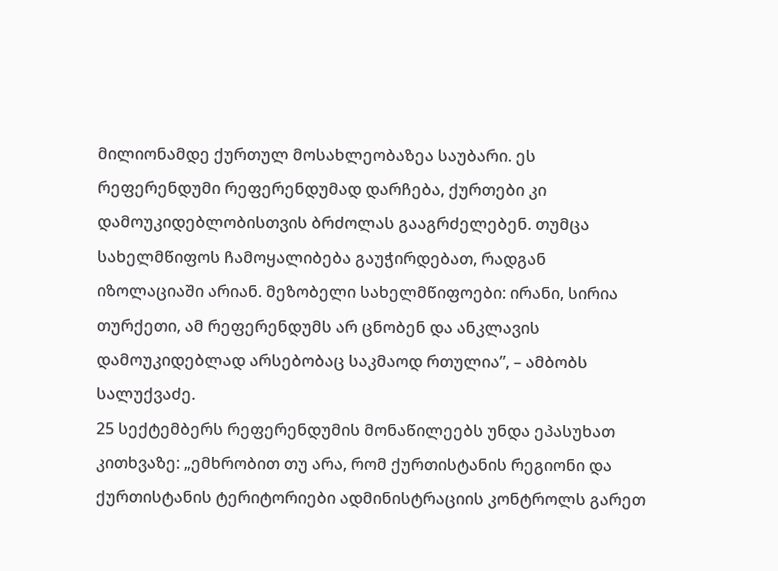მილიონამდე ქურთულ მოსახლეობაზეა საუბარი. ეს რეფერენდუმი რეფერენდუმად დარჩება, ქურთები კი დამოუკიდებლობისთვის ბრძოლას გააგრძელებენ. თუმცა სახელმწიფოს ჩამოყალიბება გაუჭირდებათ, რადგან იზოლაციაში არიან. მეზობელი სახელმწიფოები: ირანი, სირია თურქეთი, ამ რეფერენდუმს არ ცნობენ და ანკლავის დამოუკიდებლად არსებობაც საკმაოდ რთულია”, – ამბობს სალუქვაძე.
25 სექტემბერს რეფერენდუმის მონაწილეებს უნდა ეპასუხათ კითხვაზე: „ემხრობით თუ არა, რომ ქურთისტანის რეგიონი და ქურთისტანის ტერიტორიები ადმინისტრაციის კონტროლს გარეთ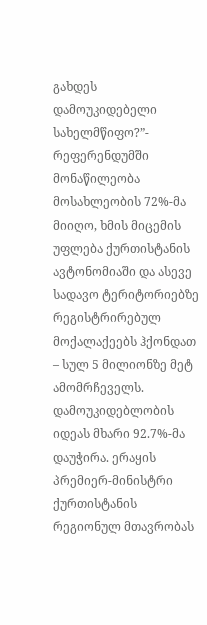გახდეს დამოუკიდებელი სახელმწიფო?”- რეფერენდუმში მონაწილეობა მოსახლეობის 72%-მა მიიღო, ხმის მიცემის უფლება ქურთისტანის ავტონომიაში და ასევე სადავო ტერიტორიებზე რეგისტრირებულ მოქალაქეებს ჰქონდათ – სულ 5 მილიონზე მეტ ამომრჩეველს. დამოუკიდებლობის იდეას მხარი 92.7%-მა დაუჭირა. ერაყის პრემიერ-მინისტრი ქურთისტანის რეგიონულ მთავრობას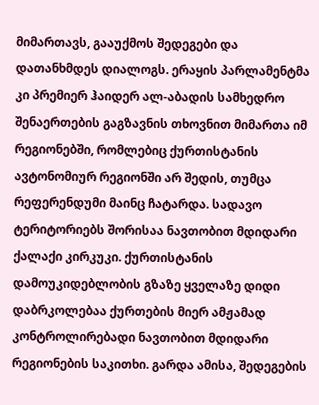მიმართავს, გააუქმოს შედეგები და დათანხმდეს დიალოგს. ერაყის პარლამენტმა კი პრემიერ ჰაიდერ ალ-აბადის სამხედრო შენაერთების გაგზავნის თხოვნით მიმართა იმ რეგიონებში, რომლებიც ქურთისტანის ავტონომიურ რეგიონში არ შედის, თუმცა რეფერენდუმი მაინც ჩატარდა. სადავო ტერიტორიებს შორისაა ნავთობით მდიდარი ქალაქი კირკუკი. ქურთისტანის დამოუკიდებლობის გზაზე ყველაზე დიდი დაბრკოლებაა ქურთების მიერ ამჟამად კონტროლირებადი ნავთობით მდიდარი რეგიონების საკითხი. გარდა ამისა, შედეგების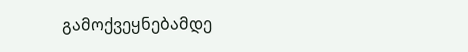გამოქვეყნებამდე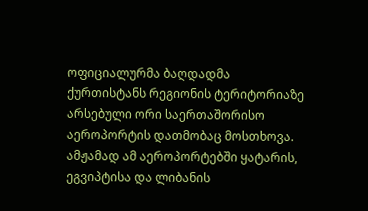ოფიციალურმა ბაღდადმა ქურთისტანს რეგიონის ტერიტორიაზე არსებული ორი საერთაშორისო აეროპორტის დათმობაც მოსთხოვა. ამჟამად ამ აეროპორტებში ყატარის, ეგვიპტისა და ლიბანის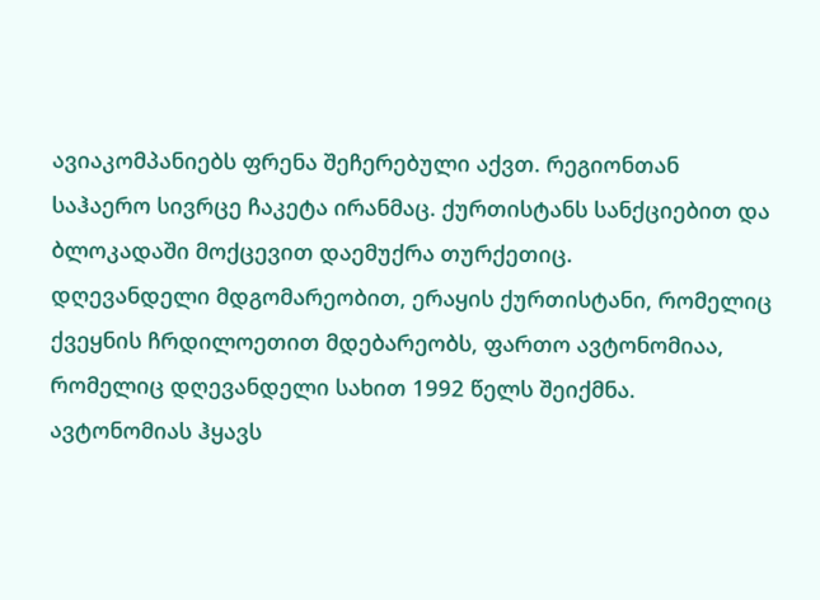ავიაკომპანიებს ფრენა შეჩერებული აქვთ. რეგიონთან საჰაერო სივრცე ჩაკეტა ირანმაც. ქურთისტანს სანქციებით და ბლოკადაში მოქცევით დაემუქრა თურქეთიც.
დღევანდელი მდგომარეობით, ერაყის ქურთისტანი, რომელიც ქვეყნის ჩრდილოეთით მდებარეობს, ფართო ავტონომიაა, რომელიც დღევანდელი სახით 1992 წელს შეიქმნა. ავტონომიას ჰყავს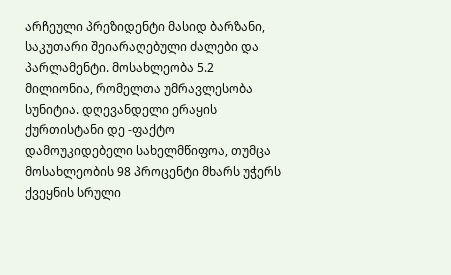არჩეული პრეზიდენტი მასიდ ბარზანი, საკუთარი შეიარაღებული ძალები და პარლამენტი. მოსახლეობა 5.2 მილიონია, რომელთა უმრავლესობა სუნიტია. დღევანდელი ერაყის ქურთისტანი დე -ფაქტო დამოუკიდებელი სახელმწიფოა, თუმცა მოსახლეობის 98 პროცენტი მხარს უჭერს ქვეყნის სრული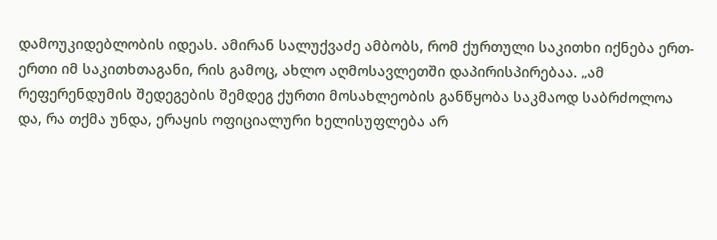დამოუკიდებლობის იდეას. ამირან სალუქვაძე ამბობს, რომ ქურთული საკითხი იქნება ერთ-ერთი იმ საკითხთაგანი, რის გამოც, ახლო აღმოსავლეთში დაპირისპირებაა. „ამ რეფერენდუმის შედეგების შემდეგ ქურთი მოსახლეობის განწყობა საკმაოდ საბრძოლოა და, რა თქმა უნდა, ერაყის ოფიციალური ხელისუფლება არ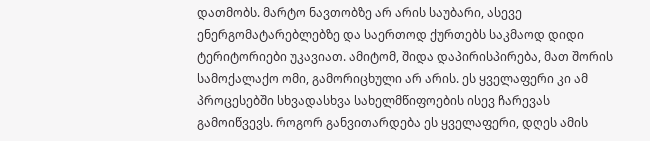დათმობს. მარტო ნავთობზე არ არის საუბარი, ასევე ენერგომატარებლებზე და საერთოდ ქურთებს საკმაოდ დიდი ტერიტორიები უკავიათ. ამიტომ, შიდა დაპირისპირება, მათ შორის სამოქალაქო ომი, გამორიცხული არ არის. ეს ყველაფერი კი ამ პროცესებში სხვადასხვა სახელმწიფოების ისევ ჩარევას გამოიწვევს. როგორ განვითარდება ეს ყველაფერი, დღეს ამის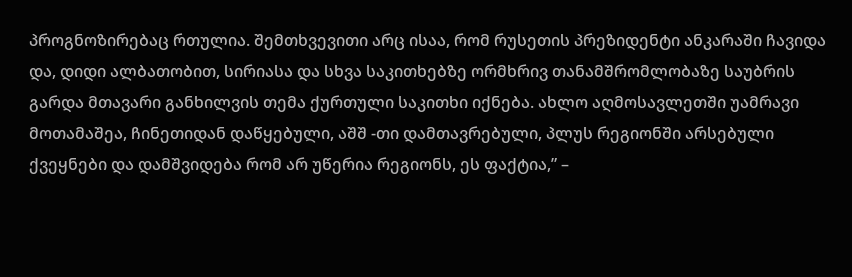პროგნოზირებაც რთულია. შემთხვევითი არც ისაა, რომ რუსეთის პრეზიდენტი ანკარაში ჩავიდა და, დიდი ალბათობით, სირიასა და სხვა საკითხებზე ორმხრივ თანამშრომლობაზე საუბრის გარდა მთავარი განხილვის თემა ქურთული საკითხი იქნება. ახლო აღმოსავლეთში უამრავი მოთამაშეა, ჩინეთიდან დაწყებული, აშშ -თი დამთავრებული, პლუს რეგიონში არსებული ქვეყნები და დამშვიდება რომ არ უწერია რეგიონს, ეს ფაქტია,” –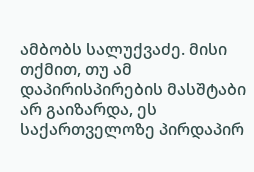ამბობს სალუქვაძე. მისი თქმით, თუ ამ დაპირისპირების მასშტაბი არ გაიზარდა, ეს საქართველოზე პირდაპირ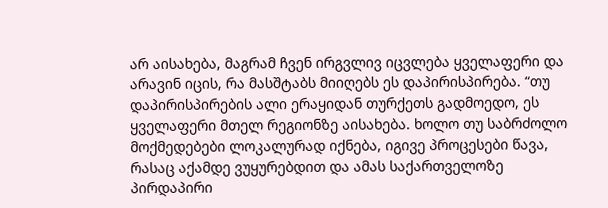არ აისახება, მაგრამ ჩვენ ირგვლივ იცვლება ყველაფერი და არავინ იცის, რა მასშტაბს მიიღებს ეს დაპირისპირება. “თუ დაპირისპირების ალი ერაყიდან თურქეთს გადმოედო, ეს ყველაფერი მთელ რეგიონზე აისახება. ხოლო თუ საბრძოლო მოქმედებები ლოკალურად იქნება, იგივე პროცესები წავა, რასაც აქამდე ვუყურებდით და ამას საქართველოზე პირდაპირი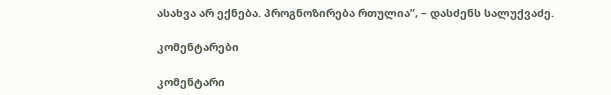ასახვა არ ექნება. პროგნოზირება რთულია”, – დასძენს სალუქვაძე.

კომენტარები

კომენტარი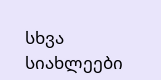სხვა სიახლეები